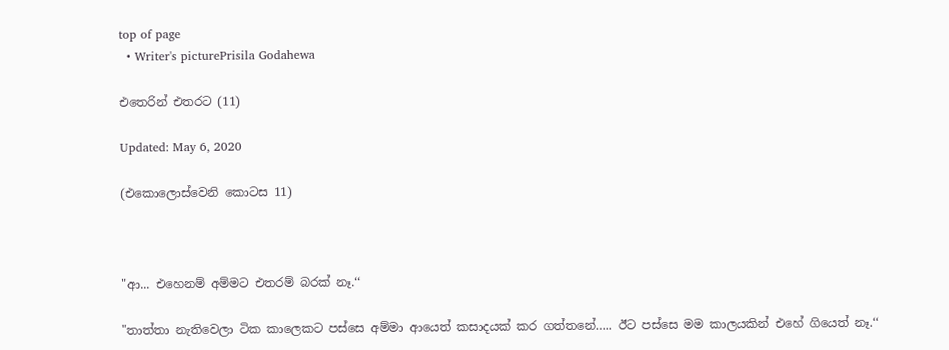top of page
  • Writer's picturePrisila Godahewa

එතෙරින් එතරට (11)

Updated: May 6, 2020

(එකොලොස්වෙනි කොටස 11)



"ආ... එහෙනම් අම්මට එතරම් බරක් නෑ.‘‘

"තාත්තා නැතිවෙලා ටික කාලෙකට පස්සෙ අම්මා ආයෙත් කසාදයක් කර ගත්තනේ….. ඊට පස්සෙ මම කාලයකින් එහේ ගියෙත් නෑ.‘‘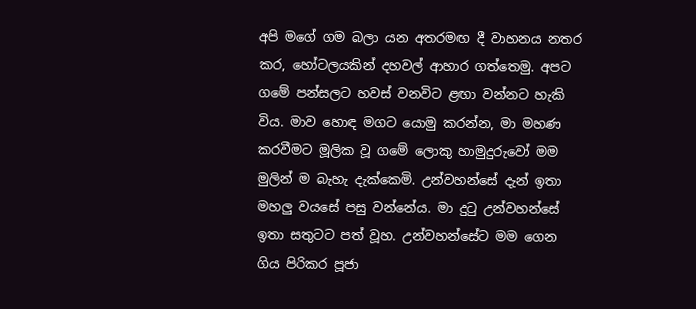අපි මගේ ගම බලා යන අතරමඟ දී වාහනය නතර කර, හෝටලයකින් දහවල් ආහාර ගත්තෙමු. අපට ගමේ පන්සලට හවස් වනවිට ළඟා වන්නට හැකි විය. මාව හොඳ මගට යොමු කරන්න, මා මහණ කරවීමට මූලික වූ ගමේ ලොකු හාමුදුරුවෝ මම මුලින් ම බැහැ දැක්කෙමි. උන්වහන්සේ දැන් ඉතා මහලු වයසේ පසු වන්නේය. මා දුටු උන්වහන්සේ ඉතා සතුටට පත් වූහ. උන්වහන්සේට මම ගෙන ගිය පිරිකර පූජා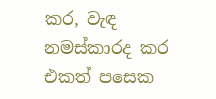කර, වැඳ නමස්කාරද කර එකත් පසෙක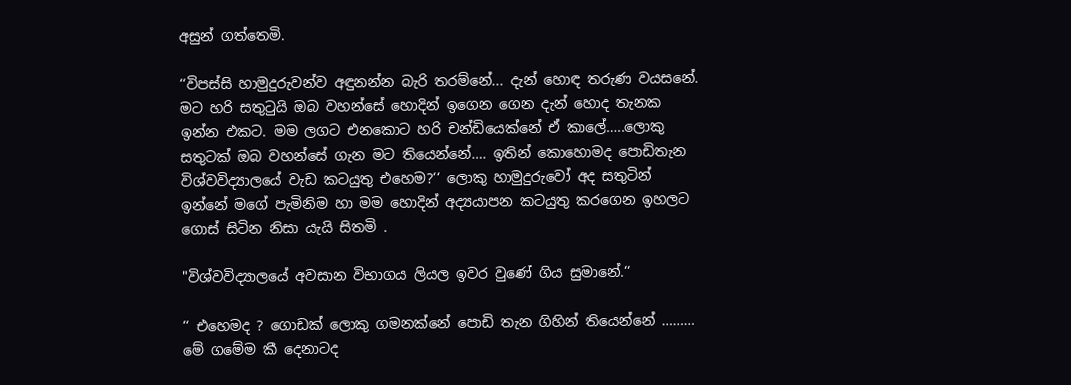අසුන් ගත්තෙමි.

‘‘විපස්සි හාමුදුරුවන්ව අඳුනන්න බැරි තරම්නේ... දැන් හොඳ තරුණ වයසනේ. මට හරි සතුටුයි ඔබ වහන්සේ හොදින් ඉගෙන ගෙන දැන් හොද තැනක ඉන්න එකට. මම ලගට එනකොට හරි චන්ඩියෙක්නේ ඒ කාලේ…..ලොකු සතුටක් ඔබ වහන්සේ ගැන මට තියෙන්නේ…. ඉතින් කොහොමද පොඩිතැන විශ්වවිද්‍යාලයේ වැඩ කටයුතු එහෙම?‘‘ ලොකු හාමුදුරුවෝ අද සතුටින් ඉන්නේ මගේ පැමිනිම හා මම හොදින් අද්‍යයාපන කටයුතු කරගෙන ඉහලට ගොස් සිටින නිසා යැයි සිතමි .

"විශ්වවිද්‍යාලයේ අවසාන විභාගය ලියල ඉවර වුණේ ගිය සුමානේ.‘‘

‘‘ එහෙමද ? ගොඩක් ලොකු ගමනක්නේ පොඩි තැන ගිහින් තියෙන්නේ ……… මේ ගමේම කී දෙනාටද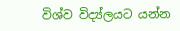විශ්ව විද්‍ය්ලයට යන්න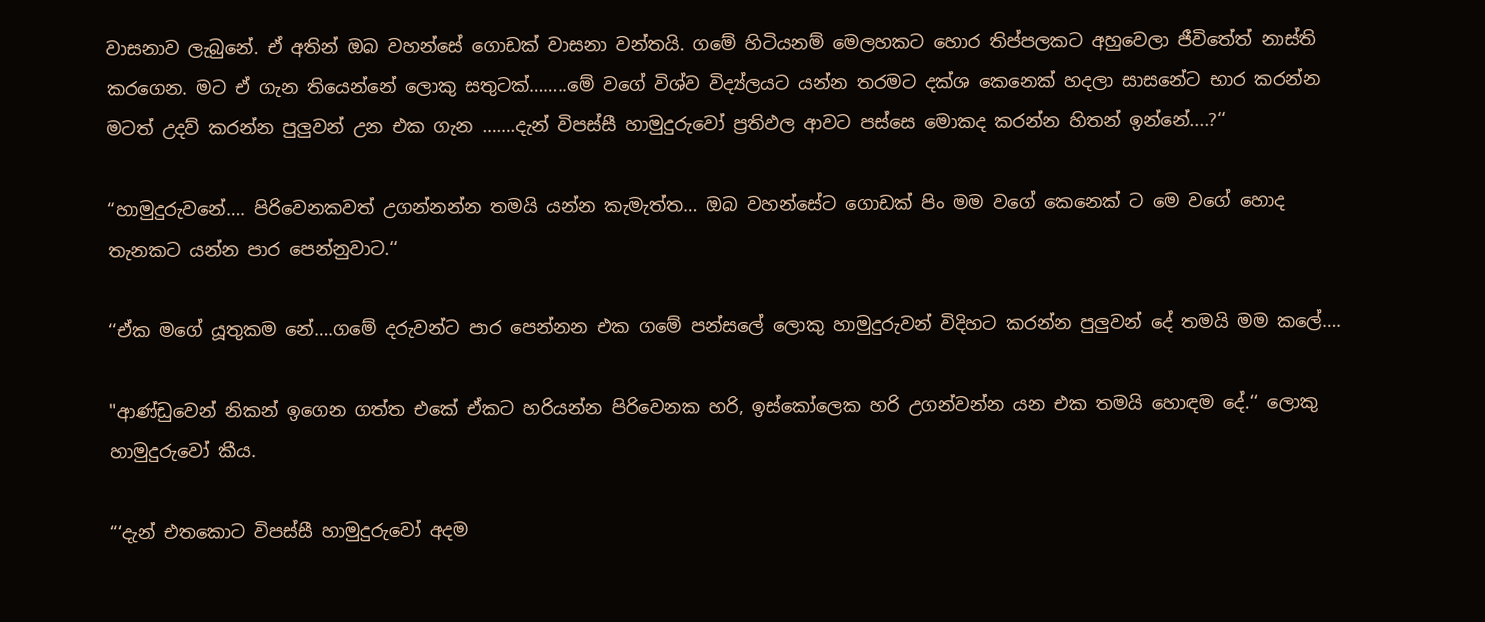වාසනාව ලැබුනේ. ඒ අතින් ඔබ වහන්සේ ගොඩක් වාසනා වන්තයි. ගමේ හිටියනම් මෙලහකට හොර තිප්පලකට අහුවෙලා ජීවිතේත් නාස්ති කරගෙන. මට ඒ ගැන තියෙන්නේ ලොකු සතුටක්……..මේ වගේ විශ්ව විද්‍ය්ලයට යන්න තරමට දක්ශ කෙනෙක් හදලා සාසනේට භාර කරන්න මටත් උදව් කරන්න පුලුවන් උන එක ගැන …….දැන් විපස්සී හාමුදුරුවෝ ප්‍රතිඵල ආවට පස්සෙ මොකද කරන්න හිතන් ඉන්නේ....?‘‘

“හාමුදුරුවනේ…. පිරිවෙනකවත් උගන්නන්න තමයි යන්න කැමැත්ත… ඔබ වහන්සේට ගොඩක් පිං මම වගේ කෙනෙක් ට මෙ වගේ හොද තැනකට යන්න පාර පෙන්නුවාට.‘‘

‘‘ඒක මගේ යූතුකම නේ….ගමේ දරුවන්ට පාර පෙන්නන එක ගමේ පන්සලේ ලොකු හාමුදුරුවන් විදිහට කරන්න පුලුවන් දේ තමයි මම කලේ….

"ආණ්ඩුවෙන් නිකන් ඉගෙන ගත්ත එකේ ඒකට හරියන්න පිරිවෙනක හරි, ඉස්කෝලෙක හරි උගන්වන්න යන එක තමයි හොඳම දේ.‘‘ ලොකු හාමුදුරුවෝ කීය.

“‘දැන් එතකොට විපස්සී හාමුදුරුවෝ අදම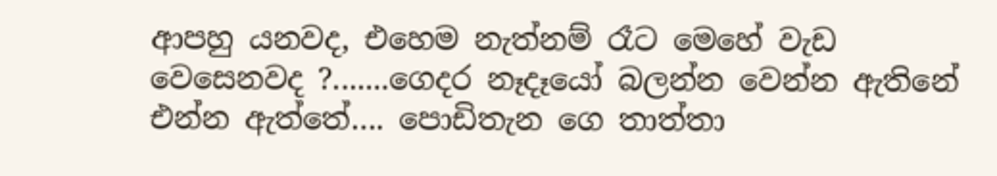ආපහු යනවද, එහෙම නැත්නම් රෑට මෙහේ වැඩ වෙසෙනවද ?.......ගෙදර නෑදෑයෝ බලන්න වෙන්න ඇතිනේ එන්න ඇත්තේ…. පොඩිතැන ගෙ තාත්තා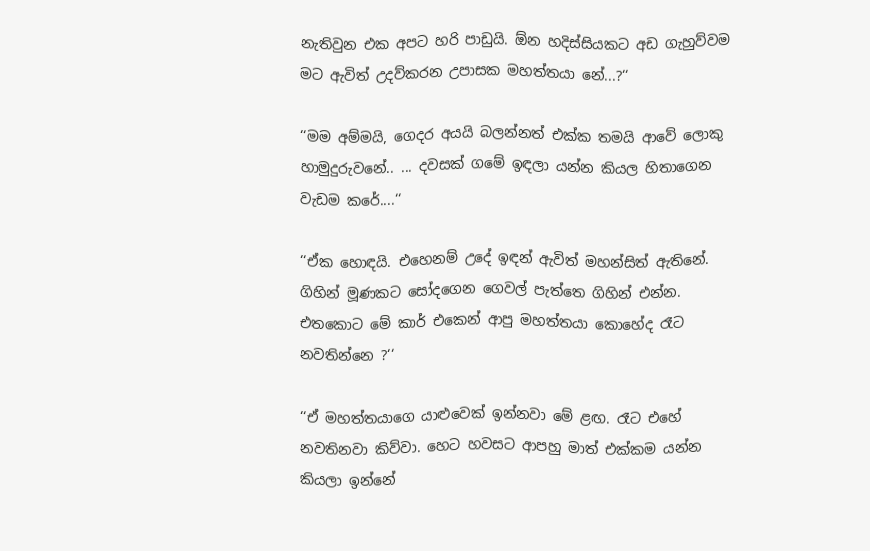නැතිවුන එක අපට හරි පාඩුයි. ඕන හදිස්සියකට අඩ ගැහුව්වම මට ඇවිත් උදව්කරන උපාසක මහත්තයා නේ...?‘‘

‘‘මම අම්මයි, ගෙදර අයයි බලන්නත් එක්ක තමයි ආවේ ලොකු හාමුදුරුවනේ.. ... දවසක් ගමේ ඉඳලා යන්න කියල හිතාගෙන වැඩම කරේ....‘‘

‘‘ඒක හොඳයි. එහෙනම් උදේ ඉඳන් ඇවිත් මහන්සිත් ඇතිනේ. ගිහින් මූණකට සෝදගෙන ගෙවල් පැත්තෙ ගිහින් එන්න. එතකොට මේ කාර් එකෙන් ආපු මහත්තයා කොහේද රෑට නවතින්නෙ ?‘‘

‘‘ඒ මහත්තයාගෙ යාළුවෙක් ඉන්නවා මේ ළඟ. රෑට එහේ නවතිනවා කිව්වා. හෙට හවසට ආපහු මාත් එක්කම යන්න කියලා ඉන්නේ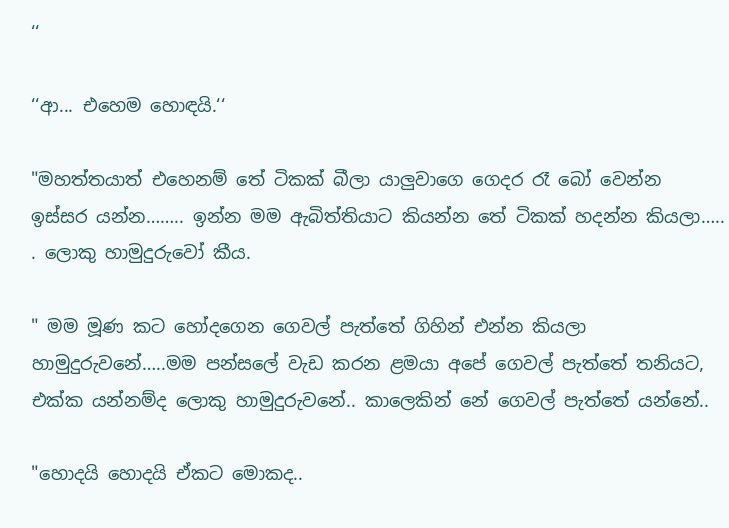‘‘

‘‘ආ... එහෙම හොඳයි.‘‘

"මහත්තයාත් එහෙනම් තේ ටිකක් බීලා යාලුවාගෙ ගෙදර රෑ බෝ වෙන්න ඉස්සර යන්න…….. ඉන්න මම ඇබිත්තියාට කියන්න තේ ටිකක් හදන්න කියලා….. . ලොකු හාමුදුරුවෝ කීය.

" මම මූණ කට හෝදගෙන ගෙවල් පැත්තේ ගිහින් එන්න කියලා හාමුදුරුවනේ…..මම පන්සලේ වැඩ කරන ළමයා අපේ ගෙවල් පැත්තේ තනියට, එක්ක යන්නම්ද ලොකු හාමුදුරුවනේ.. කාලෙකින් නේ ගෙවල් පැත්තේ යන්නේ..

"හොදයි හොදයි ඒකට මොකද..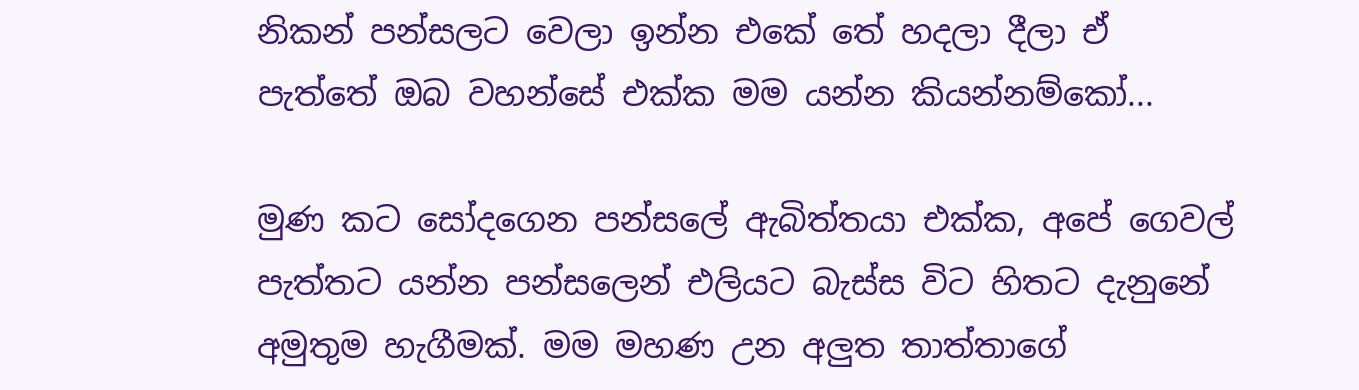නිකන් පන්සලට වෙලා ඉන්න එකේ තේ හදලා දීලා ඒ පැත්තේ ඔබ වහන්සේ එක්ක මම යන්න කියන්නම්කෝ...

මුණ කට සෝදගෙන පන්සලේ ඇබිත්තයා එක්ක, අපේ ගෙවල් පැත්තට යන්න පන්සලෙන් එලියට බැස්ස විට හිතට දැනුනේ අමුතුම හැගීමක්. මම මහණ උන අලුත තාත්තාගේ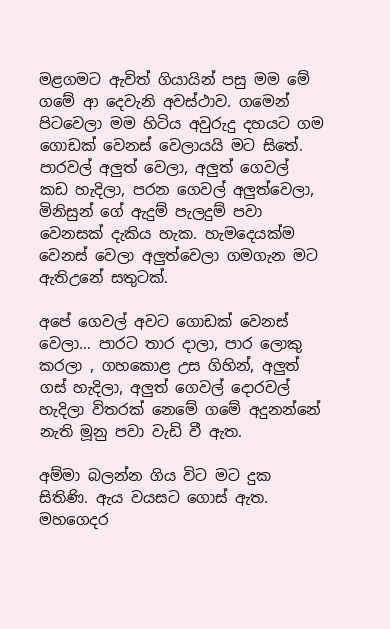මළගමට ඇවිත් ගියායින් පසු මම මේ ගමේ ආ දෙවැනි අවස්ථාව. ගමෙන් පිටවෙලා මම හිටිය අවුරුදු දහයට ගම ගොඩක් වෙනස් වෙලායයි මට සිතේ. පාරවල් අලුත් වෙලා, අලුත් ගෙවල් කඩ හැදිලා, පරන ගෙවල් අලුත්වෙලා, මිනිසුන් ගේ ඇදුම් පැලදුම් පවා වෙනසක් දැකිය හැක. හැමදෙයක්ම වෙනස් වෙලා අලුත්වෙලා ගමගැන මට ඇතිඋනේ සතුටක්.

අපේ ගෙවල් අවට ගොඩක් වෙනස් වෙලා… පාරට තාර දාලා, පාර ලොකු කරලා , ගහකොළ උස ගිහින්, අලුත් ගස් හැදිලා, අලුත් ගෙවල් දොරවල් හැදිලා විතරක් නෙමේ ගමේ අදුනන්නේ නැති මූනු පවා වැඩි වී ඇත.

අම්මා බලන්න ගිය විට මට දුක සිතිණි. ඇය වයසට ගොස් ඇත. මහගෙදර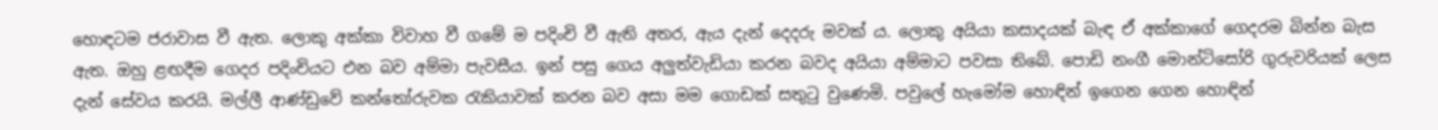හොඳටම ජරාවාස වී ඇත. ලොකු අක්කා විවාහ වී ගමේ ම පදිංචි වී ඇති අතර, ඇය දැන් දෙදරු මවක් ය. ලොකු අයියා කසාදයක් බැඳ ඒ අක්කාගේ ගෙදරම බින්න බැස ඇත. ඔහු ළඟදීම ගෙදර පදිංචියට එන බව අම්මා පැවසීය. ඉන් පසු ගෙය අලුත්වැඩියා කරන බවද අයියා අම්මාට පවසා තිබේ. පොඩි නංගී මොන්ටිසෝරි ගුරුවරියක් ලෙස දැන් සේවය කරයි. මල්ලී ආණ්ඩුවේ කන්තෝරුවක රැකියාවක් කරන බව අසා මම ගොඩක් සතුටු වුණෙමි. පවුලේ හැමෝම හොඳින් ඉගෙන ගෙන හොඳින්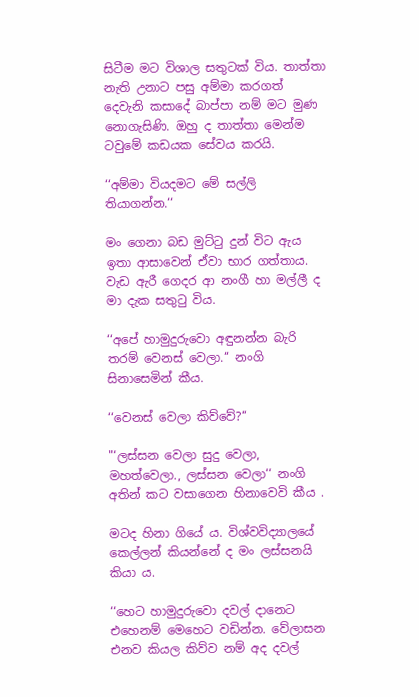සිටීම මට විශාල සතුටක් විය. තාත්තා නැති උනාට පසු අම්මා කරගත් දෙවැනි කසාදේ බාප්පා නම් මට මුණ නොගැසිණි. ඔහු ද තාත්තා මෙන්ම ටවුමේ කඩයක සේවය කරයි.

‘‘අම්මා වියදමට මේ සල්ලි තියාගන්න.‘‘

මං ගෙනා බඩ මුට්ටු දුන් විට ඇය ඉතා ආසාවෙන් ඒවා භාර ගත්තාය. වැඩ ඇරී ගෙදර ආ නංගී හා මල්ලී ද මා දැක සතුටු විය.

‘‘අපේ හාමුදුරුවො අඳුනන්න බැරි තරම් වෙනස් වෙලා.‘‘ නංගි සිනාසෙමින් කීය.

‘‘වෙනස් වෙලා කිව්වේ?‘‘

"‘ලස්සන වෙලා සුදු වෙලා, මහත්වෙලා., ලස්සන වෙලා‘‘ නංගි අතින් කට වසාගෙන හිනාවෙවි කීය .

මටද හිනා ගියේ ය. විශ්වවිද්‍යාලයේ කෙල්ලන් කියන්නේ ද මං ලස්සනයි කියා ය.

‘‘හෙට හාමුදුරුවො දවල් දානෙට එහෙනම් මෙහෙට වඩින්න. වේලාසන එනව කියල කිව්ව නම් අද දවල්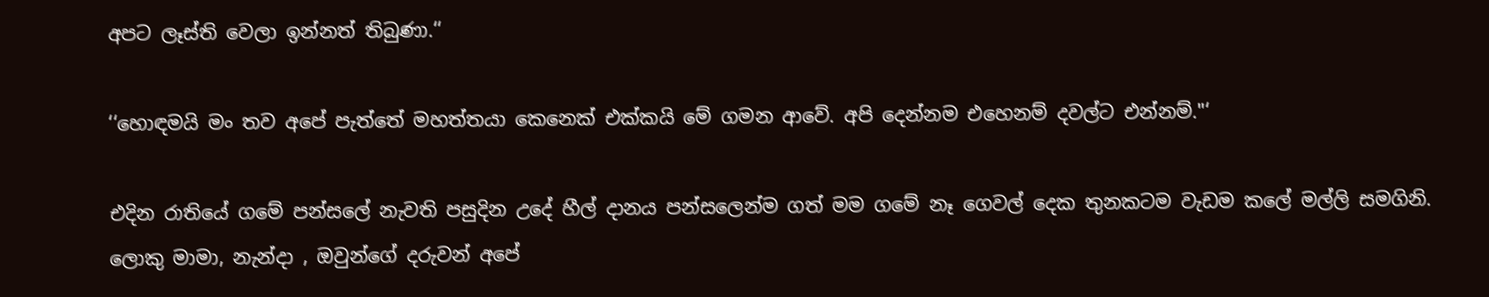අපට ලෑස්ති වෙලා ඉන්නත් තිබුණා.‘‘

‘‘හොඳමයි මං තව අපේ පැත්තේ මහත්තයා කෙනෙක් එක්කයි මේ ගමන ආවේ. අපි දෙන්නම එහෙනම් දවල්ට එන්නම්."‘

එදින රාතියේ ගමේ පන්සලේ නැවති පසුදින උදේ හීල් දානය පන්සලෙන්ම ගත් මම ගමේ නෑ ගෙවල් දෙක තුනකටම වැඩම කලේ මල්ලි සමගිනි. ලොකු මාමා, නැන්දා , ඔවුන්ගේ දරුවන් අපේ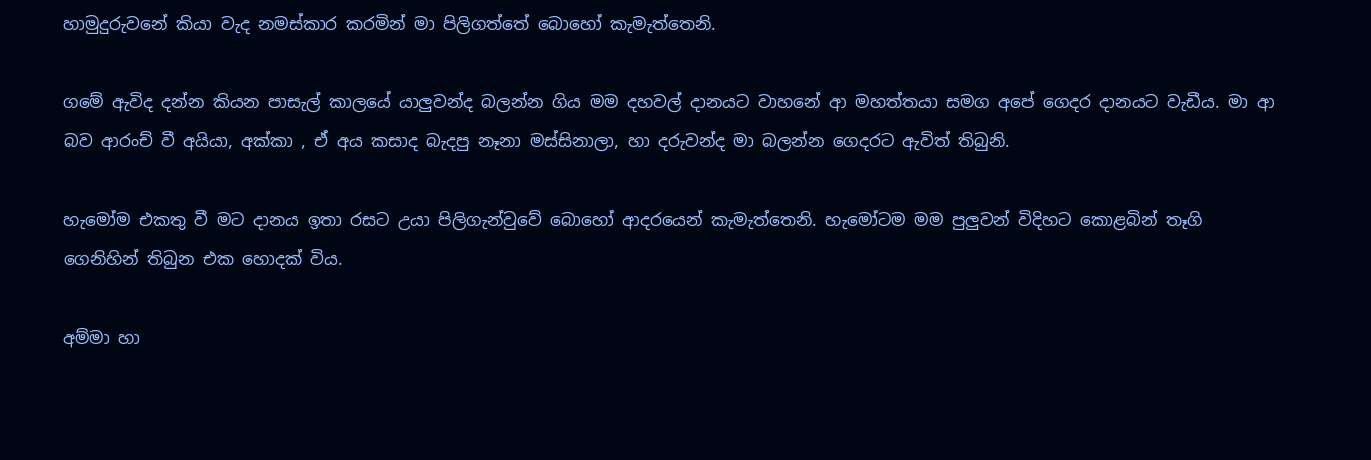හාමුදුරුවනේ කියා වැද නමස්කාර කරමින් මා පිලිගත්තේ බොහෝ කැමැත්තෙනි.

ගමේ ඇවිද දන්න කියන පාසැල් කාලයේ යාලුවන්ද බලන්න ගිය මම දහවල් දානයට වාහනේ ආ මහත්තයා සමග අපේ ගෙදර දානයට වැඩීය. මා ආ බව ආරංච් වී අයියා, අක්කා , ඒ අය කසාද බැදපු නෑනා මස්සිනාලා, හා දරුවන්ද මා බලන්න ගෙදරට ඇවිත් තිබුනි.

හැමෝම එකතු වී මට දානය ඉතා රසට උයා පිලිගැන්වුවේ බොහෝ ආදරයෙන් කැමැත්තෙනි. හැමෝටම මම පුලුවන් විදිහට කොළබින් තෑගි ගෙනිහින් තිබුන එක හොදක් විය.

අම්මා හා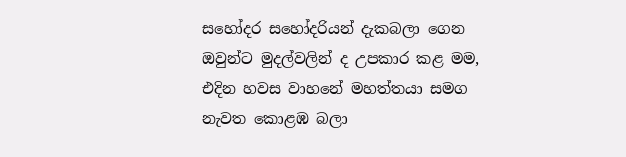සහෝදර සහෝදරියන් දැකබලා ගෙන ඔවුන්ට මුදල්වලින් ද උපකාර කළ මම, එදින හවස වාහනේ මහත්තයා සමග නැවත කොළඹ බලා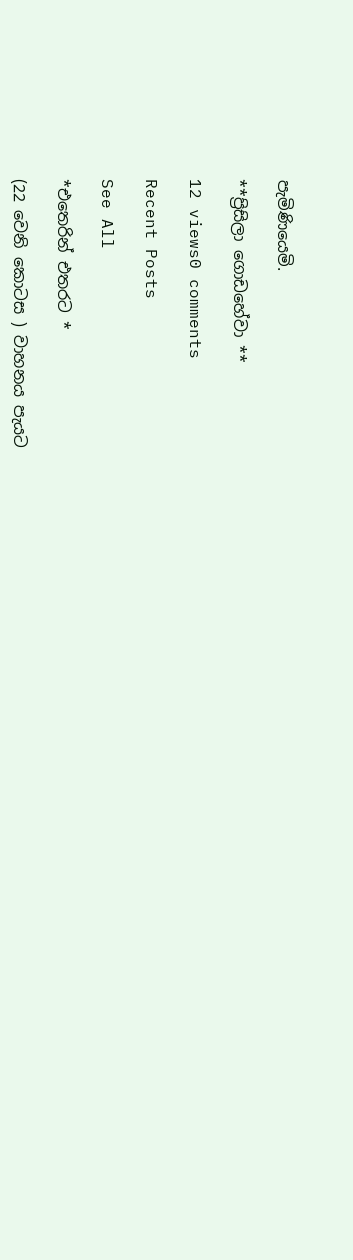පැමිණියෙමි.

**ප්‍රිසිලා ගොඩහේවා **

12 views0 comments

Recent Posts

See All

*එතෙරින් එතරට *

(22 වෙනි කොටස ) වාහනය පැයට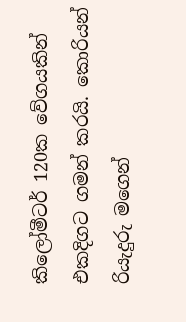කිලෝමීටර් 120ක වේගයකින් එකදිගට ගමන් කරයි. කොරියන් රියැදුරු මගෙන්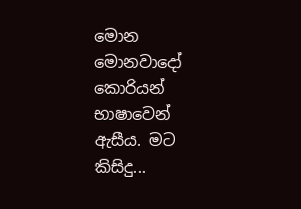මොන මොනවාදෝ කොරියන් භාෂාවෙන් ඇසීය. මට කිසිදු...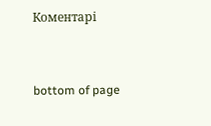Коментарі


bottom of page